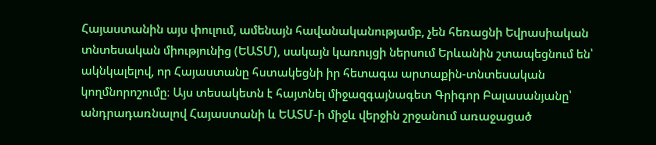Հայաստանին այս փուլում, ամենայն հավանականությամբ, չեն հեռացնի Եվրասիական տնտեսական միությունից (ԵԱՏՄ), սակայն կառույցի ներսում Երևանին շտապեցնում են՝ ակնկալելով, որ Հայաստանը հստակեցնի իր հետագա արտաքին-տնտեսական կողմնորոշումը։ Այս տեսակետն է հայտնել միջազգայնագետ Գրիգոր Բալասանյանը՝ անդրադառնալով Հայաստանի և ԵԱՏՄ-ի միջև վերջին շրջանում առաջացած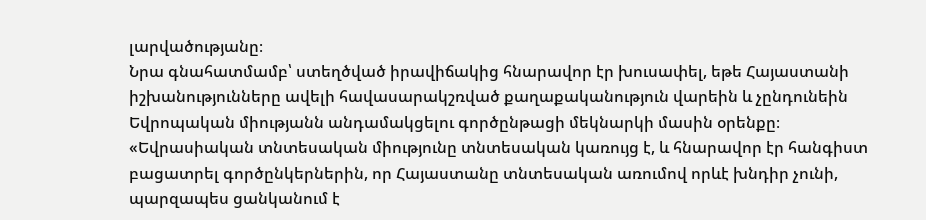լարվածությանը։
Նրա գնահատմամբ՝ ստեղծված իրավիճակից հնարավոր էր խուսափել, եթե Հայաստանի իշխանությունները ավելի հավասարակշռված քաղաքականություն վարեին և չընդունեին Եվրոպական միությանն անդամակցելու գործընթացի մեկնարկի մասին օրենքը։
«Եվրասիական տնտեսական միությունը տնտեսական կառույց է, և հնարավոր էր հանգիստ բացատրել գործընկերներին, որ Հայաստանը տնտեսական առումով որևէ խնդիր չունի, պարզապես ցանկանում է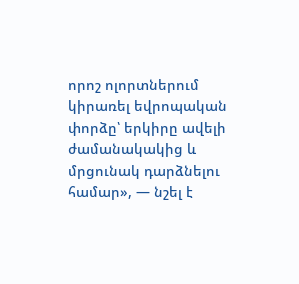որոշ ոլորտներում կիրառել եվրոպական փորձը՝ երկիրը ավելի ժամանակակից և մրցունակ դարձնելու համար», — նշել է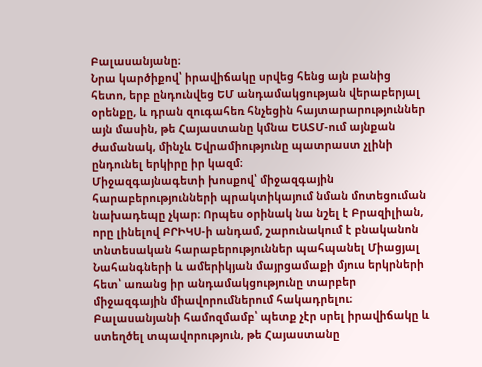Բալասանյանը։
Նրա կարծիքով՝ իրավիճակը սրվեց հենց այն բանից հետո, երբ ընդունվեց ԵՄ անդամակցության վերաբերյալ օրենքը, և դրան զուգահեռ հնչեցին հայտարարություններ այն մասին, թե Հայաստանը կմնա ԵԱՏՄ-ում այնքան ժամանակ, մինչև Եվրամիությունը պատրաստ չլինի ընդունել երկիրը իր կազմ։
Միջազգայնագետի խոսքով՝ միջազգային հարաբերությունների պրակտիկայում նման մոտեցուման նախադեպը չկար։ Որպես օրինակ նա նշել է Բրազիլիան, որը լինելով ԲՐԻԿՍ-ի անդամ, շարունակում է բնականոն տնտեսական հարաբերություններ պահպանել Միացյալ Նահանգների և ամերիկյան մայրցամաքի մյուս երկրների հետ՝ առանց իր անդամակցությունը տարբեր միջազգային միավորումներում հակադրելու։
Բալասանյանի համոզմամբ՝ պետք չէր սրել իրավիճակը և ստեղծել տպավորություն, թե Հայաստանը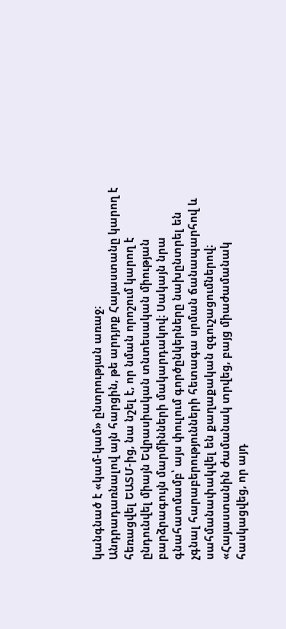կանգնած է «կամ-կամ» ընտրության առաջ։
Անդրադառնալով այն հարցին, թե արդյոք Հայաստանը կարող է հեռացվել ԵԱՏՄ-ից, նա նշել է, որ նման որոշում կարող է ընդունվել միայն Եվրասիական տնտեսական միության բարձրագույն մարմինների մակարդակով։ Սակայն նրա գնահատմամբ՝ այս փուլում գործընկերները նախընտրել են չգնալ հարաբերությունների հետագա սրման ճանապարհով և սահմանափակվել են քաղաքական զգուշացումներով։
«Հայաստանին ժամանակ տրվեց, բայց միաժամանակ հասկացվեց, որ այդ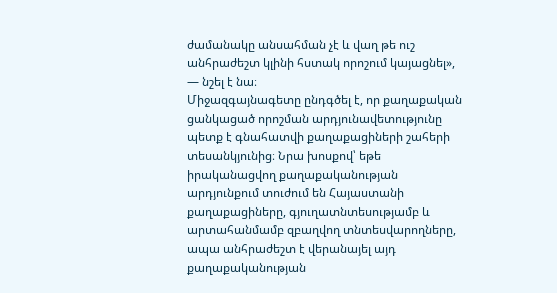ժամանակը անսահման չէ և վաղ թե ուշ անհրաժեշտ կլինի հստակ որոշում կայացնել», — նշել է նա։
Միջազգայնագետը ընդգծել է, որ քաղաքական ցանկացած որոշման արդյունավետությունը պետք է գնահատվի քաղաքացիների շահերի տեսանկյունից։ Նրա խոսքով՝ եթե իրականացվող քաղաքականության արդյունքում տուժում են Հայաստանի քաղաքացիները, գյուղատնտեսությամբ և արտահանմամբ զբաղվող տնտեսվարողները, ապա անհրաժեշտ է վերանայել այդ քաղաքականության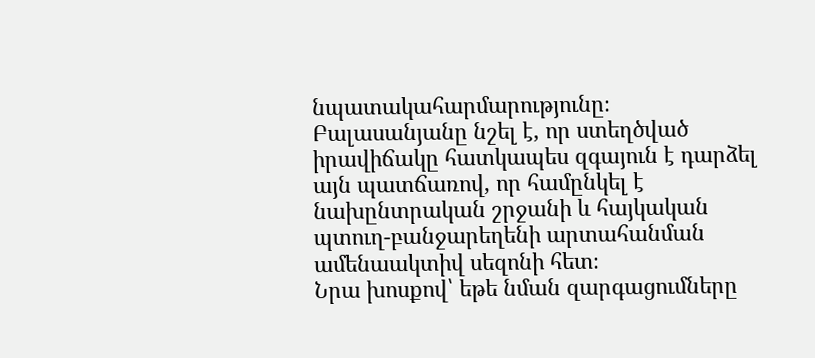նպատակահարմարությունը։
Բալասանյանը նշել է, որ ստեղծված իրավիճակը հատկապես զգայուն է դարձել այն պատճառով, որ համընկել է նախընտրական շրջանի և հայկական պտուղ-բանջարեղենի արտահանման ամենաակտիվ սեզոնի հետ։
Նրա խոսքով՝ եթե նման զարգացումները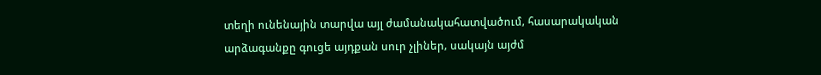տեղի ունենային տարվա այլ ժամանակահատվածում, հասարակական արձագանքը գուցե այդքան սուր չլիներ, սակայն այժմ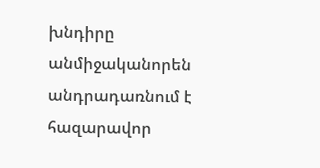խնդիրը անմիջականորեն անդրադառնում է հազարավոր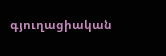գյուղացիական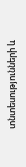տնտեսությունների և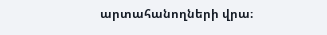արտահանողների վրա։